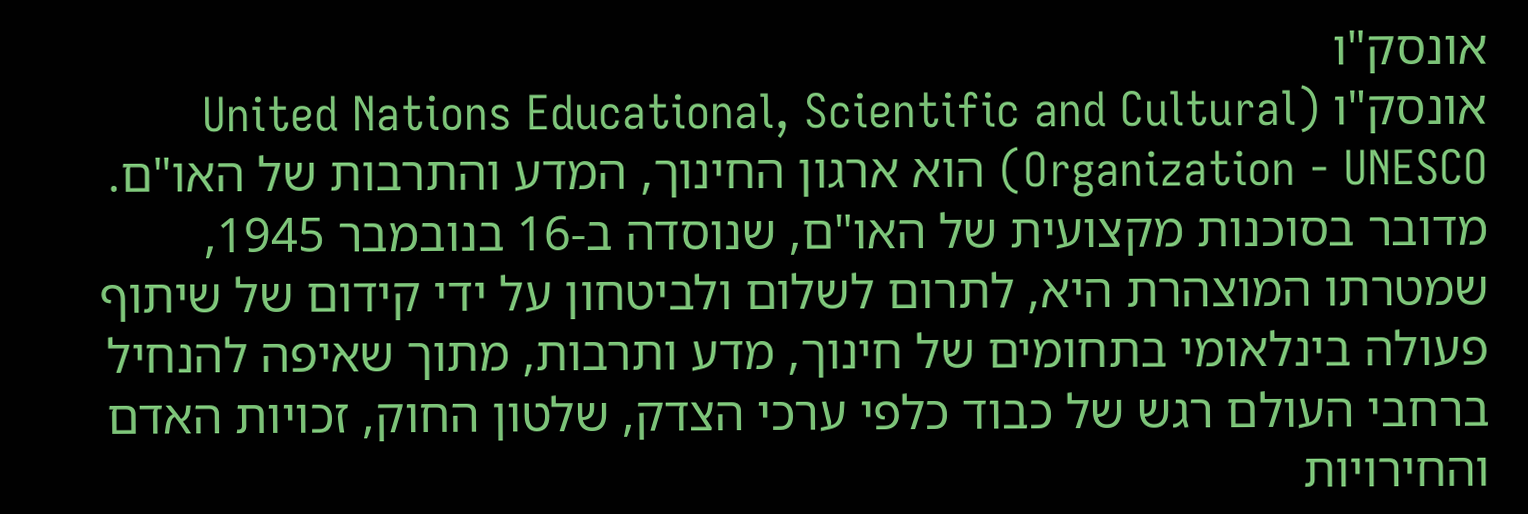אונסק"ו
אונסק"ו (United Nations Educational, Scientific and Cultural Organization - UNESCO) הוא ארגון החינוך, המדע והתרבות של האו"ם. מדובר בסוכנות מקצועית של האו"ם, שנוסדה ב-16 בנובמבר 1945, שמטרתו המוצהרת היא, לתרום לשלום ולביטחון על ידי קידום של שיתוף פעולה בינלאומי בתחומים של חינוך, מדע ותרבות, מתוך שאיפה להנחיל ברחבי העולם רגש של כבוד כלפי ערכי הצדק, שלטון החוק, זכויות האדם והחירויות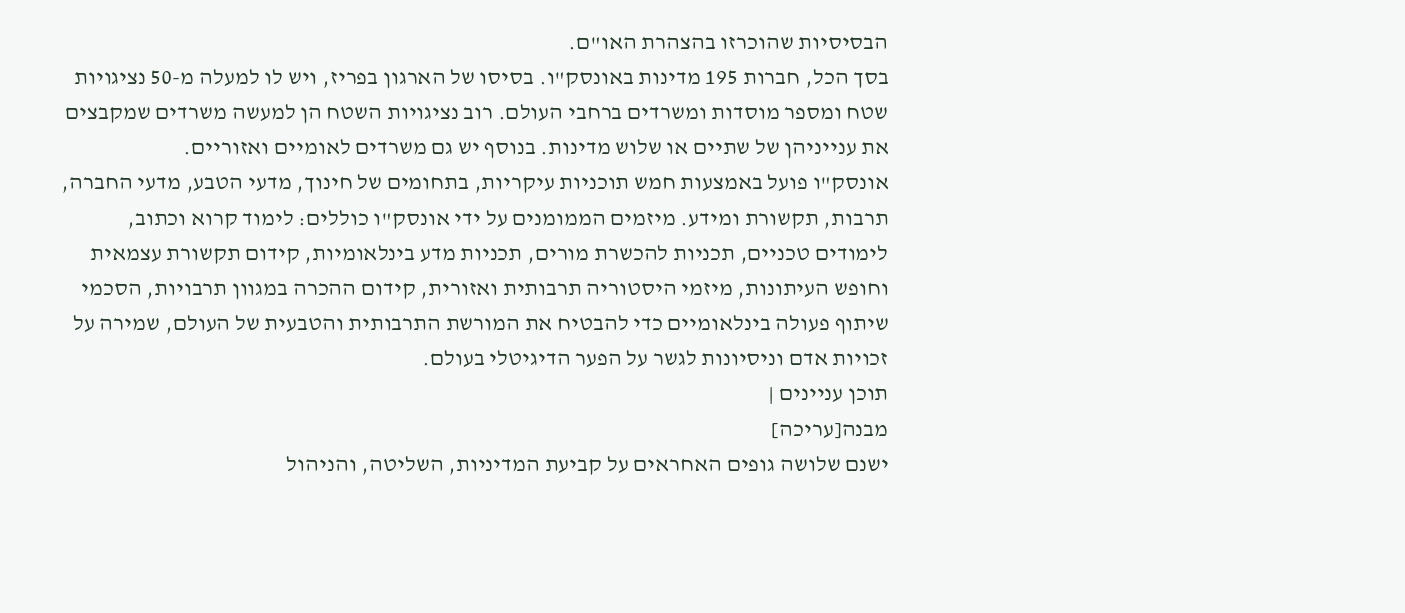הבסיסיות שהוכרזו בהצהרת האו"ם.
בסך הכל, חברות 195 מדינות באונסק"ו. בסיסו של הארגון בפריז, ויש לו למעלה מ-50 נציגויות שטח ומספר מוסדות ומשרדים ברחבי העולם. רוב נציגויות השטח הן למעשה משרדים שמקבצים את ענייניהן של שתיים או שלוש מדינות. בנוסף יש גם משרדים לאומיים ואזוריים.
אונסק"ו פועל באמצעות חמש תוכניות עיקריות, בתחומים של חינוך, מדעי הטבע, מדעי החברה, תרבות, תקשורת ומידע. מיזמים הממומנים על ידי אונסק"ו כוללים: לימוד קרוא וכתוב, לימודים טכניים, תכניות להכשרת מורים, תכניות מדע בינלאומיות, קידום תקשורת עצמאית וחופש העיתונות, מיזמי היסטוריה תרבותית ואזורית, קידום ההכרה במגוון תרבויות, הסכמי שיתוף פעולה בינלאומיים כדי להבטיח את המורשת התרבותית והטבעית של העולם, שמירה על זכויות אדם וניסיונות לגשר על הפער הדיגיטלי בעולם.
תוכן עניינים |
מבנה[עריכה]
ישנם שלושה גופים האחראים על קביעת המדיניות, השליטה, והניהול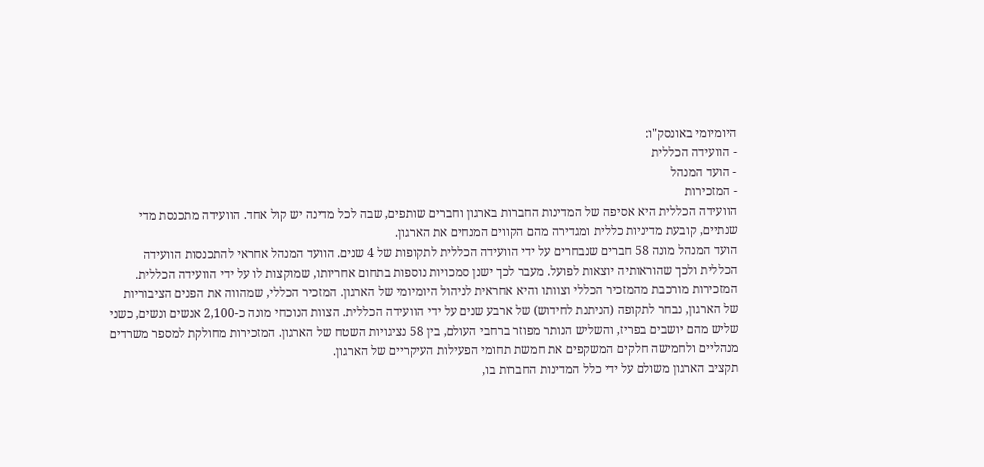היומיומי באונסק"ו:
- הוועידה הכללית
- הועד המנהל
- המזכירות
הוועידה הכללית היא אסיפה של המדינות החברות בארגון וחברים שותפים, שבה לכל מדינה יש קול אחד. הוועידה מתכנסת מדי שנתיים, קובעת מדיניות כללית ומגדירה מהם הקווים המנחים את הארגון.
הועד המנהל מונה 58 חברים שנבחרים על ידי הוועידה הכללית לתקופות של 4 שנים. הוועד המנהל אחראי להתכנסות הוועידה הכללית ולכך שהוראותיה יוצאות לפועל. מעבר לכך ישנן סמכויות נוספות בתחום אחריותו, שמוקצות לו על ידי הוועידה הכללית.
המזכירות מורכבת מהמזכיר הכללי וצוותו והיא אחראית לניהול היומיומי של הארגון. המזכיר הכללי, שמהווה את הפנים הציבוריות של הארגון, נבחר לתקופה (הניתנת לחידוש) של ארבע שנים על ידי הוועידה הכללית. הצוות הנוכחי מונה כ-2,100 אנשים ונשים, כשני שליש מהם יושבים בפריז, והשליש הנותר מפוזר ברחבי העולם, בין 58 נציגויות השטח של הארגון. המזכירות מחולקת למספר משרדים מנהליים ולחמישה חלקים המשקפים את חמשת תחומי הפעילות העיקריים של הארגון.
תקציב הארגון משולם על ידי כלל המדינות החברות בו,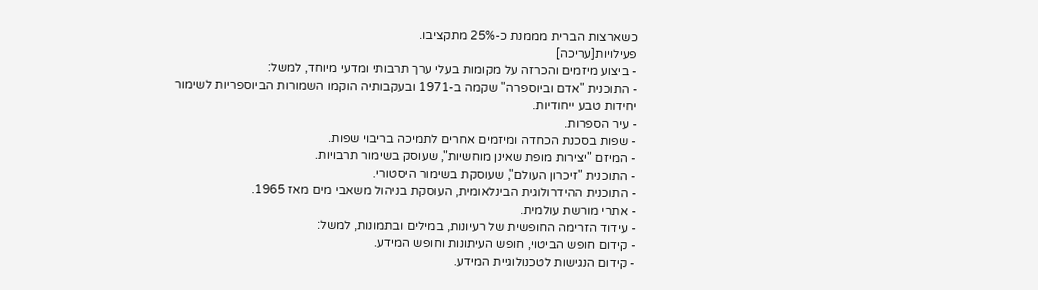כשארצות הברית מממנת כ-25% מתקציבו.
פעילויות[עריכה]
- ביצוע מיזמים והכרזה על מקומות בעלי ערך תרבותי ומדעי מיוחד, למשל:
- התוכנית "אדם וביוספרה" שקמה ב-1971 ובעקבותיה הוקמו השמורות הביוספריות לשימור יחידות טבע ייחודיות.
- עיר הספרות.
- שפות בסכנת הכחדה ומיזמים אחרים לתמיכה בריבוי שפות.
- המיזם "יצירות מופת שאינן מוחשיות", שעוסק בשימור תרבויות.
- התוכנית "זיכרון העולם", שעוסקת בשימור היסטורי.
- התוכנית ההידרולוגית הבינלאומית, העוסקת בניהול משאבי מים מאז 1965.
- אתרי מורשת עולמית.
- עידוד הזרימה החופשית של רעיונות, במילים ובתמונות, למשל:
- קידום חופש הביטוי, חופש העיתונות וחופש המידע.
- קידום הנגישות לטכנולוגיית המידע.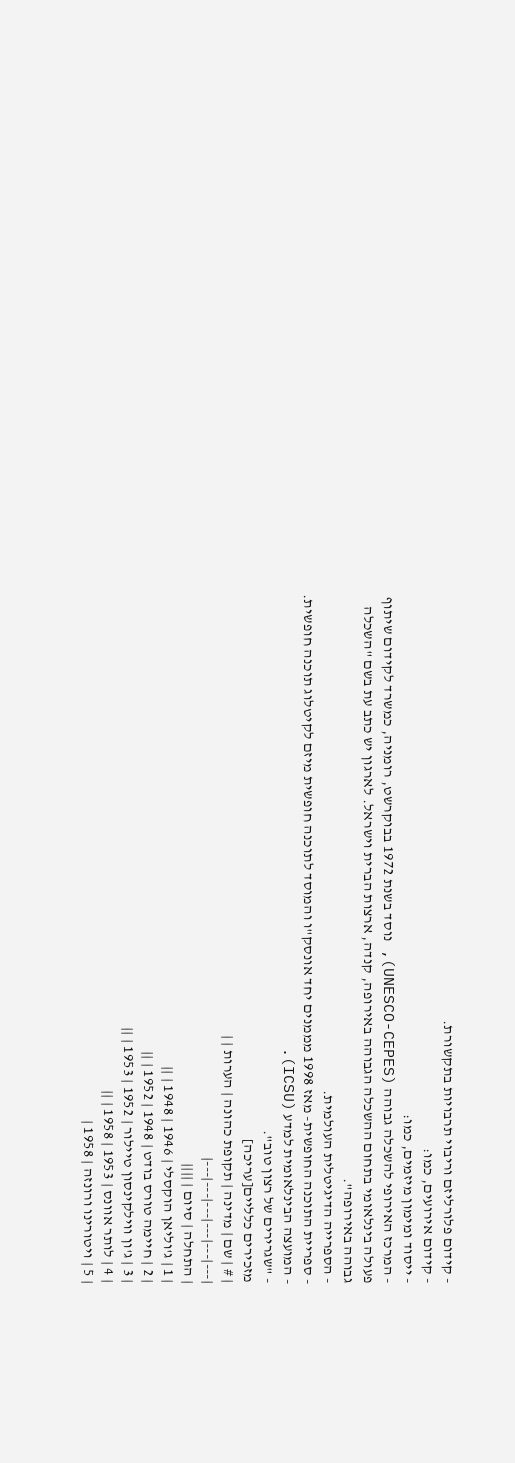- קידום פלורליזם וריבוי תרבויות בתקשורת.
- קידום אירועים, כמו:
- ייסוד ומימון מיזמים, כמו:
- המרכז האירופי להשכלה גבוהה (UNESCO-CEPES), נוסד בשנת 1972 בבוקרשט, רומניה, כמשרד לקידום שיתוף פעולה בינלאומי בתחום ההשכלה הגבוהה באירופה, קנדה, ארצות הברית וישראל. לארגון יש כתב עת בשם "השכלה גבוהה באירופה".
- הספרייה הדיגיטלית העולמית.
- ספריית התוכנה החופשית- מאז 1998 מממנים יחד אונסק"ו והמוסד לתוכנה חופשית מיזם לקיטלוג תוכנה חופשית.
- המועצה הבינלאומית למדע (ICSU).
- "שגרירים של רצון טוב".
מזכירים כלליים[עריכה]
| # | שם | מדינה | תקופת כהונה | הערות | |
|---|---|---|---|---|---|
| התחלה | סיום | ||||
| 1 | ג'וליאן הוקסלי | 1946 | 1948 | ||
| 2 | חיימה טורס בודט | 1948 | 1952 | ||
| 3 | ג'ון ווילקינסון טיילור | 1952 | 1953 | ||
| 4 | לותר אוונס | 1953 | 1958 | ||
| 5 | ויטורינו ורונזה | 1958 |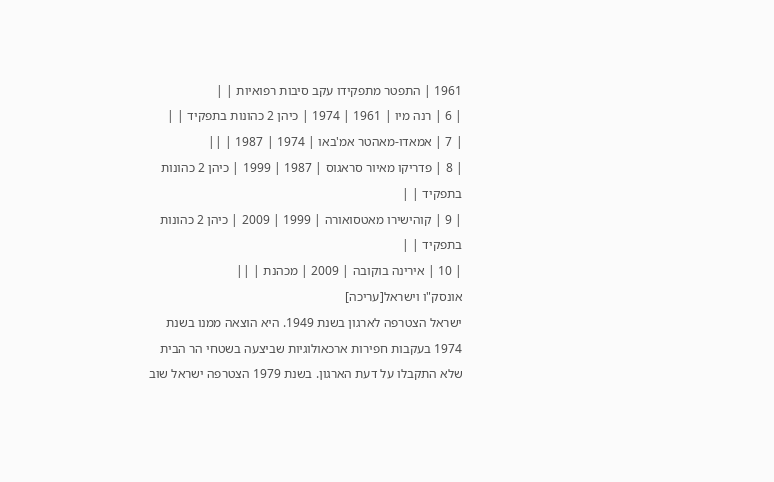1961 | התפטר מתפקידו עקב סיבות רפואיות | |
| 6 | רנה מיו | 1961 | 1974 | כיהן 2 כהונות בתפקיד | |
| 7 | אמאדו-מאהטר אמ'באו | 1974 | 1987 | ||
| 8 | פדריקו מאיור סראגוס | 1987 | 1999 | כיהן 2 כהונות בתפקיד | |
| 9 | קוהישירו מאטסואורה | 1999 | 2009 | כיהן 2 כהונות בתפקיד | |
| 10 | אירינה בוקובה | 2009 | מכהנת | ||
אונסק"ו וישראל[עריכה]
ישראל הצטרפה לארגון בשנת 1949. היא הוצאה ממנו בשנת 1974 בעקבות חפירות ארכאולוגיות שביצעה בשטחי הר הבית שלא התקבלו על דעת הארגון. בשנת 1979 הצטרפה ישראל שוב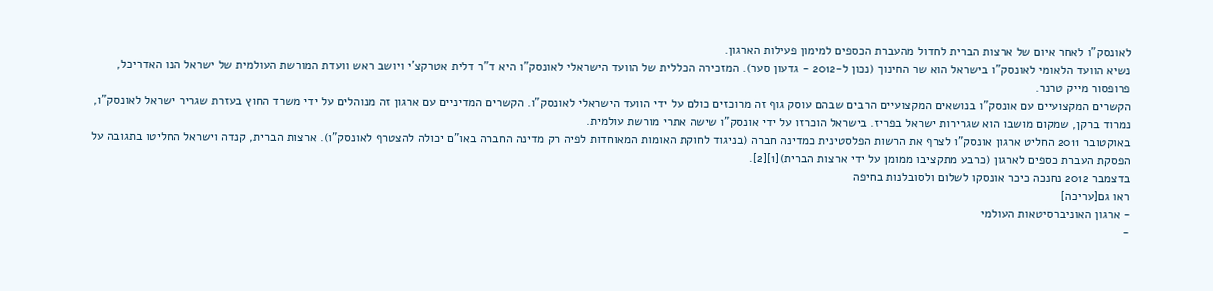לאונסק"ו לאחר איום של ארצות הברית לחדול מהעברת הכספים למימון פעילות הארגון.
נשיא הוועד הלאומי לאונסק"ו בישראל הוא שר החינוך (נכון ל-2012 - גדעון סער). המזכירה הכללית של הוועד הישראלי לאונסק"ו היא ד"ר דלית אטרקצ'י ויושב ראש וועדת המורשת העולמית של ישראל הנו האדריכל, פרופסור מייק טרנר.
הקשרים המקצועיים עם אונסק"ו בנושאים המקצועיים הרבים שבהם עוסק גוף זה מרוכזים כולם על ידי הוועד הישראלי לאונסק"ו. הקשרים המדיניים עם ארגון זה מנוהלים על ידי משרד החוץ בעזרת שגריר ישראל לאונסק"ו, נמרוד ברקן, שמקום מושבו הוא שגרירות ישראל בפריז. בישראל הוכרזו על ידי אונסק"ו שישה אתרי מורשת עולמית.
באוקטובר 2011 החליט ארגון אונסק"ו לצרף את הרשות הפלסטינית כמדינה חברה (בניגוד לחוקת האומות המאוחדות לפיה רק מדינה החברה באו"ם יכולה להצטרף לאונסק"ו). ארצות הברית, קנדה וישראל החליטו בתגובה על הפסקת העברת כספים לארגון (כרבע מתקציבו ממומן על ידי ארצות הברית)[1][2].
בדצמבר 2012 נחנכה כיכר אונסקו לשלום ולסובלנות בחיפה
ראו גם[עריכה]
- ארגון האוניברסיטאות העולמי
-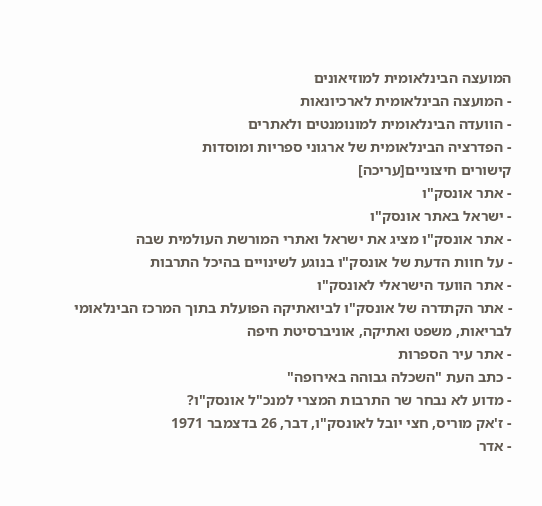המועצה הבינלאומית למוזיאונים
- המועצה הבינלאומית לארכיונאות
- הוועדה הבינלאומית למונומנטים ולאתרים
- הפדרציה הבינלאומית של ארגוני ספריות ומוסדות
קישורים חיצוניים[עריכה]
- אתר אונסק"ו
- ישראל באתר אונסק"ו
- אתר אונסק"ו מציג את ישראל ואתרי המורשת העולמית שבה
- על חוות הדעת של אונסק"ו בנוגע לשינויים בהיכל התרבות
- אתר הוועד הישראלי לאונסק"ו
- אתר הקתדרה של אונסק"ו לביואתיקה הפועלת בתוך המרכז הבינלאומי לבריאות, משפט ואתיקה, אוניברסיטת חיפה
- אתר עיר הספרות
- כתב העת "השכלה גבוהה באירופה"
- מדוע לא נבחר שר התרבות המצרי למנכ"ל אונסק"ו?
- ז'אק מוריס, חצי יובל לאונסק"ו, דבר, 26 בדצמבר 1971
- אדר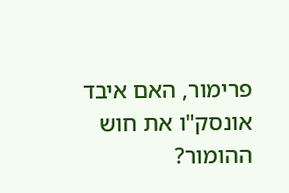פרימור, האם איבד אונסק"ו את חוש ההומור?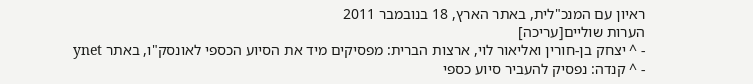ראיון עם המנכ"לית, באתר הארץ, 18 בנובמבר 2011
הערות שוליים[עריכה]
- ^ יצחק בן-חורין ואליאור לוי, ארצות הברית: מפסיקים מיד את הסיוע הכספי לאונסק"ו, באתר ynet
- ^ קנדה: נפסיק להעביר סיוע כספי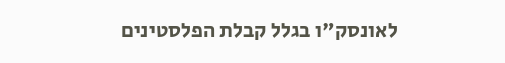לאונסק"ו בגלל קבלת הפלסטינים